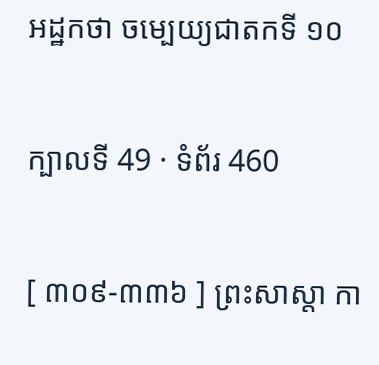អដ្ឋកថា ចម្បេយ្យជាតកទី ១០

ក្បាលទី 49 · ទំព័រ 460

[ ៣០៩-៣៣៦ ] ព្រះសាស្តា កា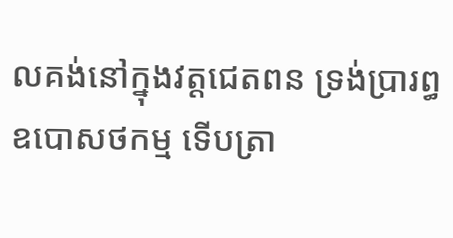លគង់នៅក្នុងវត្តជេតពន ទ្រង់ប្រារព្ធ ឧបោសថកម្ម ទើបត្រា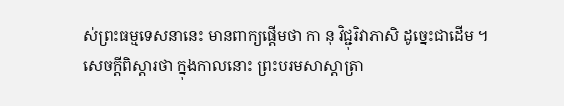ស់ព្រះធម្មទេសនានេះ មានពាក្យផ្តើមថា កា នុ វិជ្ជុរិវាភាសិ ដូច្នេះជាដើម ។ សេចក្តីពិស្តារថា ក្នុងកាលនោះ ព្រះបរមសាស្តាត្រា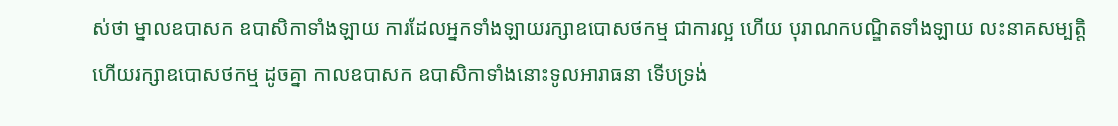ស់ថា ម្នាលឧបាសក ឧបាសិកាទាំងឡាយ ការដែលអ្នកទាំងឡាយរក្សាឧបោសថកម្ម ជាការល្អ ហើយ បុរាណកបណ្ឌិតទាំងឡាយ លះនាគសម្បត្តិ ហើយរក្សាឧបោសថកម្ម ដូចគ្នា កាលឧបាសក ឧបាសិកាទាំងនោះទូលអារាធនា ទើបទ្រង់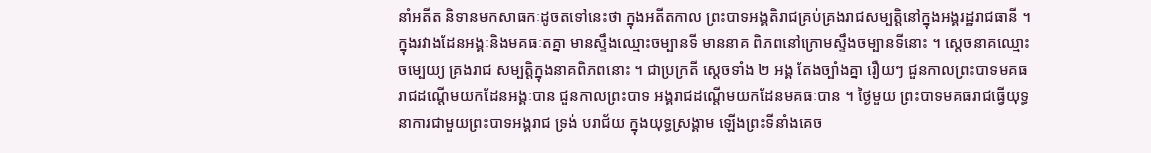នាំអតីត និទានមកសាធកៈដូចតទៅនេះថា ក្នុងអតីតកាល ព្រះបាទអង្គតិរាជគ្រប់គ្រងរាជសម្បត្តិនៅក្នុងអង្គរដ្ឋរាជធានី ។ ក្នុងរវាងដែនអង្គៈនិងមគធៈតគ្នា មានស្ទឹងឈ្មោះចម្បានទី មាននាគ ពិភពនៅក្រោមស្ទឹងចម្បានទីនោះ ។ ស្តេចនាគឈ្មោះ ចម្បេយ្យ គ្រងរាជ សម្បត្តិក្នុងនាគពិភពនោះ ។ ជាប្រក្រតី ស្តេចទាំង ២ អង្គ តែងច្បាំងគ្នា រឿយៗ ជួនកាលព្រះបាទមគធរាជដណ្តើមយកដែនអង្គៈបាន ជួនកាលព្រះបាទ អង្គរាជដណ្តើមយកដែនមគធៈបាន ។ ថ្ងៃមួយ ព្រះបាទមគធរាជធ្វើយុទ្ធនាការជាមួយព្រះបាទអង្គរាជ ទ្រង់ បរាជ័យ ក្នុងយុទ្ធស្រង្គាម ឡើងព្រះទីនាំងគេច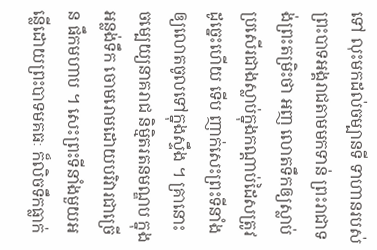ទៅ លុះមកដល់ចម្បានទី ទាហានរបស់ព្រះបាទអង្គរាជតាមមកទាន់ ព្រះរាជាទង់ព្រះតម្រិះថា អញ លោតទឹកឲ្យស្លាប់ប្រសើរជាងស្លាប់ក្នុងកណ្តាប់ដៃសត្រូវ ដូច្នេះហើយ ទើប ញាក់សេះព្រះទីនាំង ឲ្យលោតចូលទៅក្នុងស្ទឹង ។ គ្រានោះ ចម្បេយ្យនាគរាជ និម្មិតរតនមណ្ឌប ក្នុងអន្លង់ទឹក ចោមរោមដោយបរិវារជាច្រើន ផឹកមហាប ។ សេះព្រះទីនាំងមួយអន្លើដោយព្រះបាទមគធៈ ក៏លិចទឹកធ្លាក់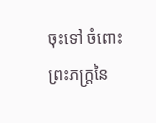ចុះទៅ ចំពោះព្រះភក្ត្រនៃ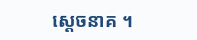ស្តេចនាគ ។